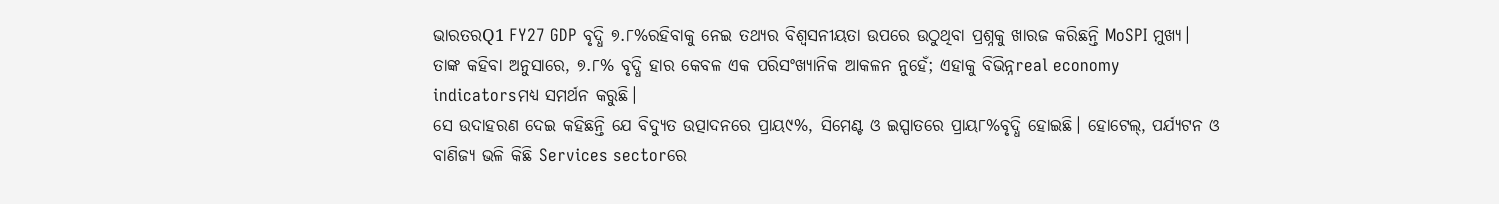ଭାରତରQ1 FY27 GDP ବୃଦ୍ଧି ୭.୮%ରହିବାକୁ ନେଇ ତଥ୍ୟର ବିଶ୍ୱସନୀୟତା ଉପରେ ଉଠୁଥିବା ପ୍ରଶ୍ନକୁ ଖାରଜ କରିଛନ୍ତି MoSPI ମୁଖ୍ୟ। ତାଙ୍କ କହିବା ଅନୁସାରେ, ୭.୮% ବୃଦ୍ଧି ହାର କେବଳ ଏକ ପରିସଂଖ୍ୟାନିକ ଆକଳନ ନୁହେଁ; ଏହାକୁ ବିଭିନ୍ନreal economy indicatorsମଧ୍ୟ ସମର୍ଥନ କରୁଛି।
ସେ ଉଦାହରଣ ଦେଇ କହିଛନ୍ତି ଯେ ବିଦ୍ୟୁତ ଉତ୍ପାଦନରେ ପ୍ରାୟ୯%, ସିମେଣ୍ଟ ଓ ଇସ୍ପାତରେ ପ୍ରାୟ୮%ବୃଦ୍ଧି ହୋଇଛି। ହୋଟେଲ୍, ପର୍ଯ୍ୟଟନ ଓ ବାଣିଜ୍ୟ ଭଳି କିଛି Services sectorରେ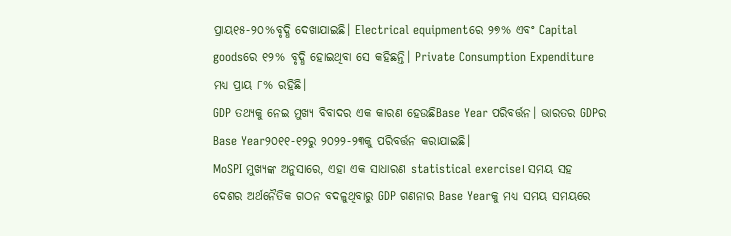ପ୍ରାୟ୧୫-୨୦%ବୃଦ୍ଧି ଦେଖାଯାଇଛି। Electrical equipmentରେ ୨୭% ଏବଂ Capital goodsରେ ୧୨% ବୃଦ୍ଧି ହୋଇଥିବା ସେ କହିଛନ୍ତି। Private Consumption Expenditure ମଧ୍ୟ ପ୍ରାୟ ୮% ରହିଛି।
GDP ତଥ୍ୟକୁ ନେଇ ମୁଖ୍ୟ ବିବାଦର ଏକ କାରଣ ହେଉଛିBase Year ପରିବର୍ତ୍ତନ। ଭାରତର GDPର Base Year୨୦୧୧-୧୨ରୁ ୨୦୨୨-୨୩କୁ ପରିବର୍ତ୍ତନ କରାଯାଇଛି।
MoSPI ମୁଖ୍ୟଙ୍କ ଅନୁସାରେ, ଏହା ଏକ ସାଧାରଣ statistical exercise। ସମୟ ସହ ଦେଶର ଅର୍ଥନୈତିକ ଗଠନ ବଦଳୁଥିବାରୁ GDP ଗଣନାର Base Yearକୁ ମଧ୍ୟ ସମୟ ସମୟରେ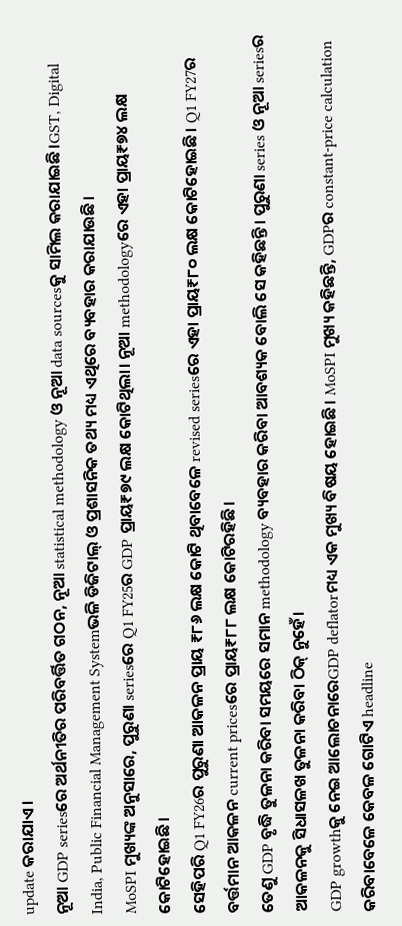update କରାଯାଏ।
ନୂଆ GDP seriesରେ ଅର୍ଥନୀତିର ପରିବର୍ତ୍ତିତ ଗଠନ, ନୂଆ statistical methodology ଓ ନୂଆ data sourcesକୁ ସାମିଲ କରାଯାଇଛି।GST, Digital India, Public Financial Management Systemଭଳି ଡିଜିଟାଲ୍ ଓ ପ୍ରଶାସନିକ ତଥ୍ୟ ମଧ୍ୟ ଏଥିରେ ବ୍ୟବହାର କରାଯାଉଛି।
MoSPI ମୁଖ୍ୟଙ୍କ ଅନୁସାରେ, ପୁରୁଣା seriesରେ Q1 FY25ର GDP ପ୍ରାୟ₹୭୯ ଲକ୍ଷ କୋଟିଥିଲା। ନୂଆ methodologyରେ ଏହା ପ୍ରାୟ₹୭୪ ଲକ୍ଷ କୋଟିହୋଇଛି।
ସେହିପରି Q1 FY26ର ପୁରୁଣା ଆକଳନ ପ୍ରାୟ ₹୮୬ ଲକ୍ଷ କୋଟି ଥିବାବେଳେ revised seriesରେ ଏହା ପ୍ରାୟ₹୮୦ ଲକ୍ଷ କୋଟିହୋଇଛି। Q1 FY27ର ବର୍ତ୍ତମାନ ଆକଳନ current pricesରେ ପ୍ରାୟ₹୮୮ ଲକ୍ଷ କୋଟିରହିଛି।
ତେଣୁ GDP ବୃଦ୍ଧି ତୁଳନା କରିବା ସମୟରେ ସମାନ methodology ବ୍ୟବହାର କରିବା ଆବଶ୍ୟକ ବୋଲି ସେ କହିଛନ୍ତି। ପୁରୁଣା series ଓ ନୂଆ seriesର ଆକଳନକୁ ସିଧାସଳଖ ତୁଳନା କରିବା ଠିକ୍ ନୁହେଁ।
GDP growthକୁ ନେଇ ଆଲୋଚନାରେGDP deflatorମଧ୍ୟ ଏକ ମୁଖ୍ୟ ବିଷୟ ହୋଇଛି। MoSPI ମୁଖ୍ୟ କହିଛନ୍ତି, GDPର constant-price calculation କରିବାବେଳେ କେବଳ ଗୋଟିଏ headline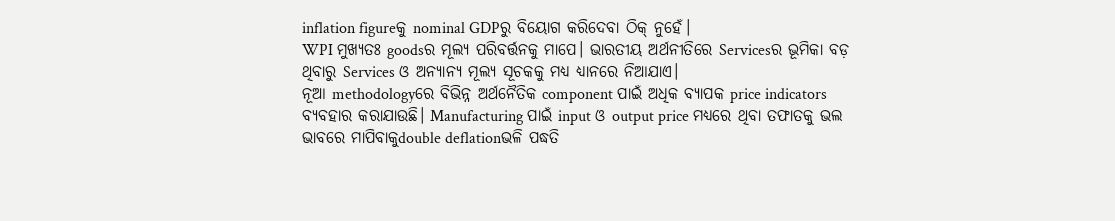inflation figureକୁ nominal GDPରୁ ବିୟୋଗ କରିଦେବା ଠିକ୍ ନୁହେଁ।
WPI ମୁଖ୍ୟତଃ goodsର ମୂଲ୍ୟ ପରିବର୍ତ୍ତନକୁ ମାପେ। ଭାରତୀୟ ଅର୍ଥନୀତିରେ Servicesର ଭୂମିକା ବଡ଼ ଥିବାରୁ Services ଓ ଅନ୍ୟାନ୍ୟ ମୂଲ୍ୟ ସୂଚକକୁ ମଧ୍ୟ ଧ୍ୟାନରେ ନିଆଯାଏ।
ନୂଆ methodologyରେ ବିଭିନ୍ନ ଅର୍ଥନୈତିକ component ପାଇଁ ଅଧିକ ବ୍ୟାପକ price indicators ବ୍ୟବହାର କରାଯାଉଛି। Manufacturing ପାଇଁ input ଓ output price ମଧ୍ୟରେ ଥିବା ତଫାତକୁ ଭଲ ଭାବରେ ମାପିବାକୁdouble deflationଭଳି ପଦ୍ଧତି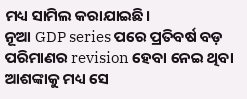ମଧ୍ୟ ସାମିଲ କରାଯାଇଛି।
ନୂଆ GDP series ପରେ ପ୍ରତିବର୍ଷ ବଡ଼ ପରିମାଣର revision ହେବା ନେଇ ଥିବା ଆଶଙ୍କାକୁ ମଧ୍ୟ ସେ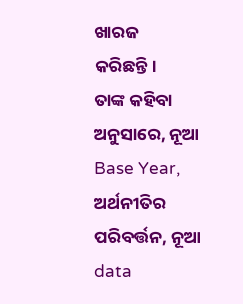ଖାରଜ କରିଛନ୍ତି।
ତାଙ୍କ କହିବା ଅନୁସାରେ, ନୂଆ Base Year, ଅର୍ଥନୀତିର ପରିବର୍ତ୍ତନ, ନୂଆ data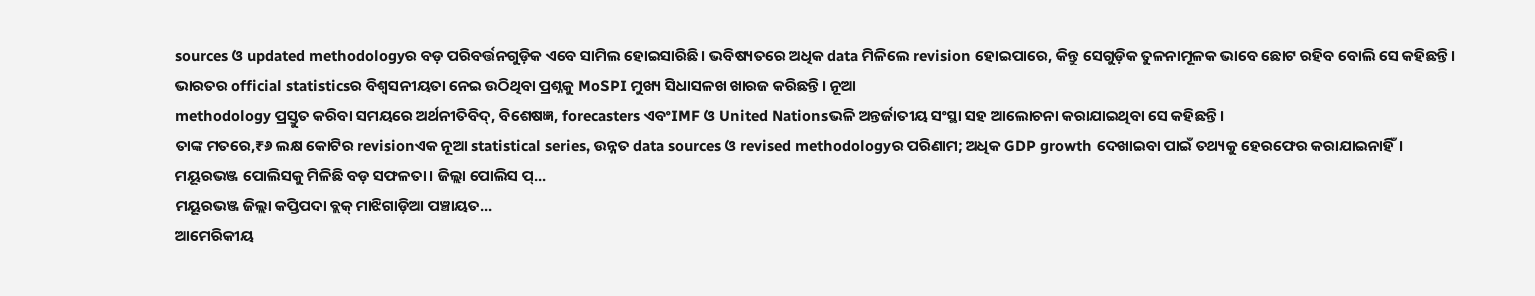sources ଓ updated methodologyର ବଡ଼ ପରିବର୍ତ୍ତନଗୁଡ଼ିକ ଏବେ ସାମିଲ ହୋଇସାରିଛି। ଭବିଷ୍ୟତରେ ଅଧିକ data ମିଳିଲେ revision ହୋଇପାରେ, କିନ୍ତୁ ସେଗୁଡ଼ିକ ତୁଳନାମୂଳକ ଭାବେ ଛୋଟ ରହିବ ବୋଲି ସେ କହିଛନ୍ତି।
ଭାରତର official statisticsର ବିଶ୍ୱସନୀୟତା ନେଇ ଉଠିଥିବା ପ୍ରଶ୍ନକୁ MoSPI ମୁଖ୍ୟ ସିଧାସଳଖ ଖାରଜ କରିଛନ୍ତି। ନୂଆ
methodology ପ୍ରସ୍ତୁତ କରିବା ସମୟରେ ଅର୍ଥନୀତିବିଦ୍, ବିଶେଷଜ୍ଞ, forecasters ଏବଂIMF ଓ United Nationsଭଳି ଅନ୍ତର୍ଜାତୀୟ ସଂସ୍ଥା ସହ ଆଲୋଚନା କରାଯାଇଥିବା ସେ କହିଛନ୍ତି।
ତାଙ୍କ ମତରେ,₹୬ ଲକ୍ଷ କୋଟିର revisionଏକ ନୂଆ statistical series, ଉନ୍ନତ data sources ଓ revised methodologyର ପରିଣାମ; ଅଧିକ GDP growth ଦେଖାଇବା ପାଇଁ ତଥ୍ୟକୁ ହେରଫେର କରାଯାଇନାହିଁ।
ମୟୂରଭଞ୍ଜ ପୋଲିସକୁ ମିଳିଛି ବଡ଼ ସଫଳତା। ଜିଲ୍ଲା ପୋଲିସ ପ୍...
ମୟୂରଭଞ୍ଜ ଜିଲ୍ଲା କପ୍ତିପଦା ବ୍ଲକ୍ ମାଝିଗାଡ଼ିଆ ପଞ୍ଚାୟତ...
ଆମେରିକୀୟ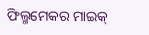ଫିଲ୍ମମେକର ମାଇକ୍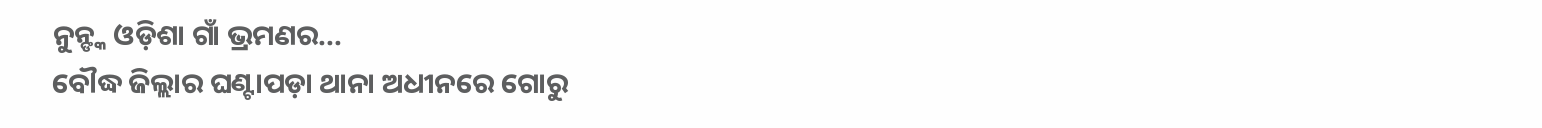ନୁନ୍ଙ୍କ ଓଡ଼ିଶା ଗାଁ ଭ୍ରମଣର...
ବୌଦ୍ଧ ଜିଲ୍ଲାର ଘଣ୍ଟାପଡ଼ା ଥାନା ଅଧୀନରେ ଗୋରୁ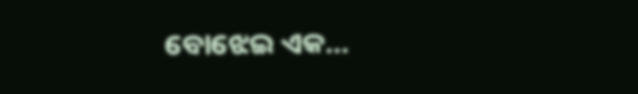ବୋଝେଇ ଏକ...